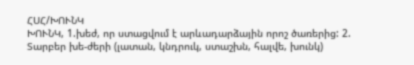ՀՍՀ/ԽՈՒՆԿ
ԽՈՒՆԿ, 1.խեժ, որ ստացվում է արևադարձային որոշ ծառերից: 2. Տարբեր խե-ժերի (լատան, կնդրուկ, ստաշխն, հալվե, խունկ)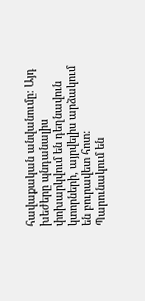հավաքական անվանումը: Այդ խեժերը պնդանալիս փոխարկվում են դեղնավուն կտորների, այրվելիս արձակում են բուրավետ հոտ: Պարունակում են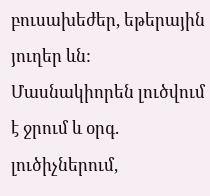բուսախեժեր, եթերային յուղեր ևն: Մասնակիորեն լուծվում է ջրում և օրգ. լուծիչներում,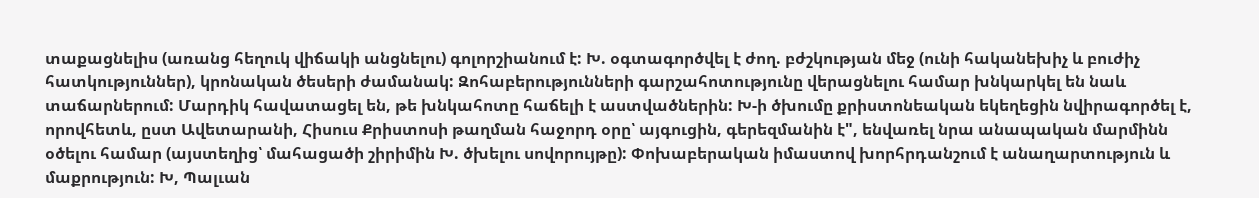տաքացնելիս (առանց հեղուկ վիճակի անցնելու) գոլորշիանում է: Խ. օգտագործվել է ժող. բժշկության մեջ (ունի հականեխիչ և բուժիչ հատկություններ), կրոնական ծեսերի ժամանակ: Զոհաբերությունների գարշահոտությունը վերացնելու համար խնկարկել են նաև տաճարներում: Մարդիկ հավատացել են, թե խնկահոտը հաճելի է աստվածներին: Խ-ի ծխումը քրիստոնեական եկեղեցին նվիրագործել է, որովհետև, ըստ Ավետարանի, Հիսուս Քրիստոսի թաղման հաջորդ օրը՝ այգուցին, գերեզմանին է", ենվառել նրա անապական մարմինն օծելու համար (այստեղից՝ մահացածի շիրիմին Խ. ծխելու սովորույթը): Փոխաբերական իմաստով խորհրդանշում է անաղարտություն և մաքրություն: Խ, Պալւան